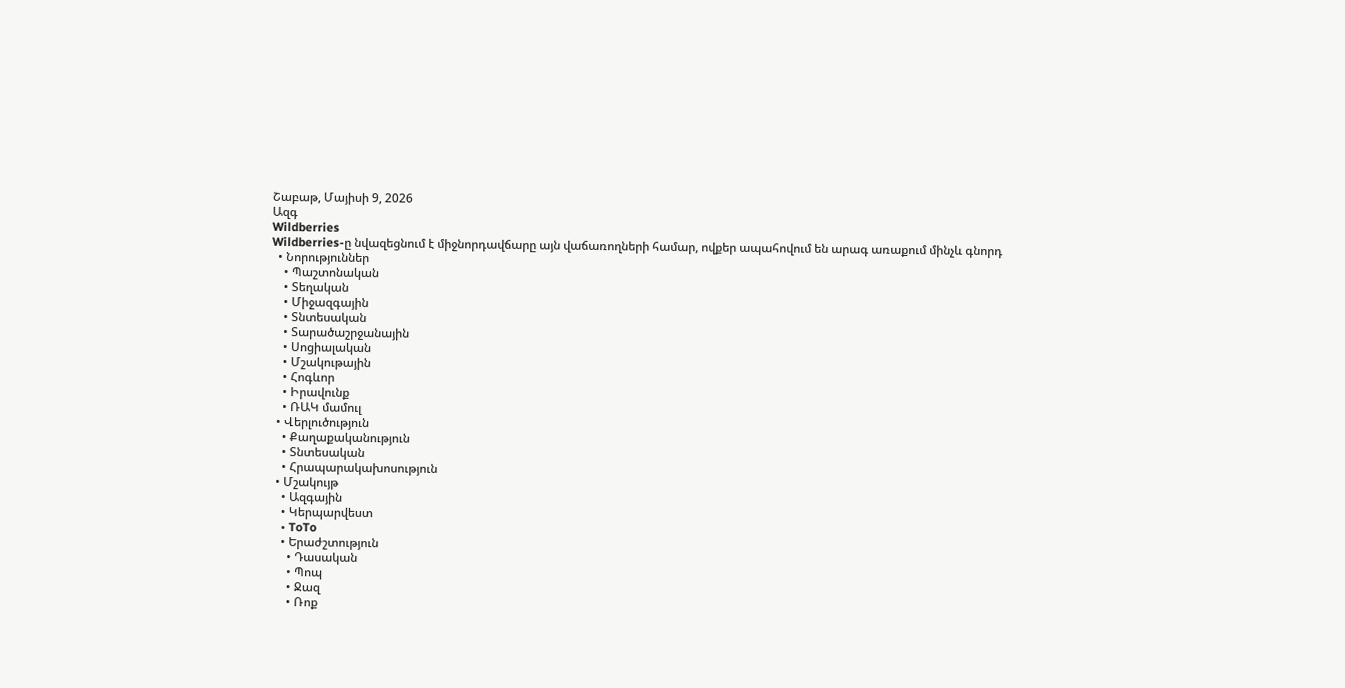Շաբաթ, Մայիսի 9, 2026
Ազգ
Wildberries
Wildberries-ը նվազեցնում է միջնորդավճարը այն վաճառողների համար, ովքեր ապահովում են արագ առաքում մինչև գնորդ
  • Նորություններ
    • Պաշտոնական
    • Տեղական
    • Միջազգային
    • Տնտեսական
    • Տարածաշրջանային
    • Սոցիալական
    • Մշակութային
    • Հոգևոր
    • Իրավունք
    • ՌԱԿ մամուլ
  • Վերլուծություն
    • Քաղաքականություն
    • Տնտեսական
    • Հրապարակախոսություն
  • Մշակույթ
    • Ազգային
    • Կերպարվեստ
    • ToTo
    • Երաժշտություն
      • Դասական
      • Պոպ
      • Ջազ
      • Ռոք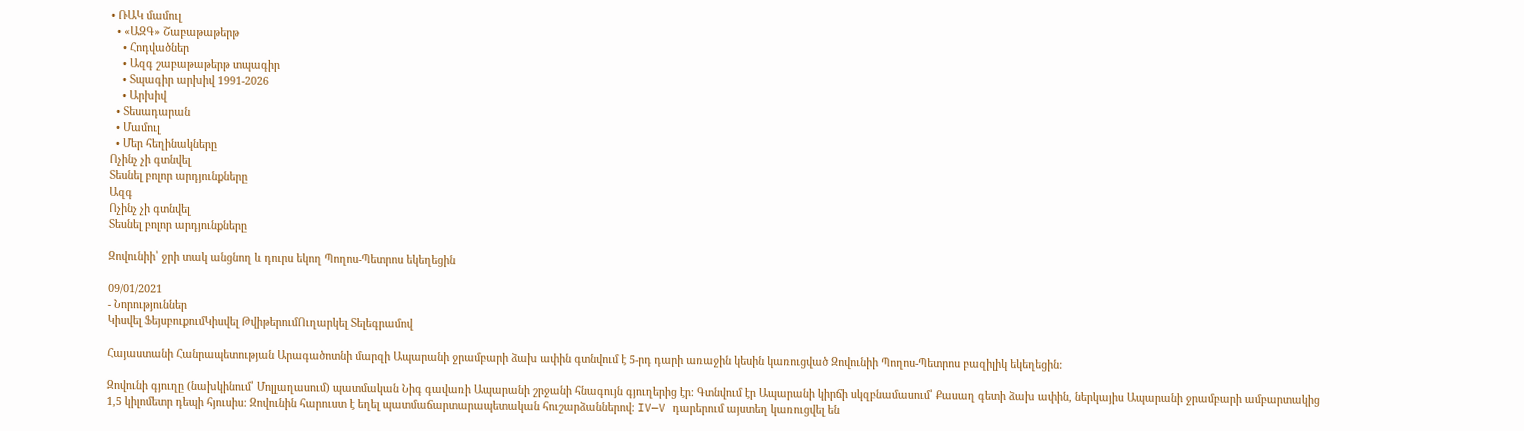• ՌԱԿ մամուլ
  • «ԱԶԳ» Շաբաթաթերթ
    • Հոդվածներ
    • Ազգ շաբաթաթերթ տպագիր
    • Տպագիր արխիվ 1991-2026
    • Արխիվ
  • Տեսադարան
  • Մամուլ
  • Մեր հեղինակները
Ոչինչ չի գտնվել
Տեսնել բոլոր արդյունքները
Ազգ
Ոչինչ չի գտնվել
Տեսնել բոլոր արդյունքները

Զովունիի՝ ջրի տակ անցնող և դուրս եկող Պողոս-Պետրոս եկեղեցին

09/01/2021
- Նորություններ
Կիսվել ՖեյսբուքումԿիսվել ԹվիթերումՈւղարկել Տելեգրամով

Հայաստանի Հանրապետության Արագածոտնի մարզի Ապարանի ջրամբարի ձախ ափին գտնվում է 5-րդ դարի առաջին կեսին կառուցված Զովունիի Պողոս-Պետրոս բազիլիկ եկեղեցին:

Զովունի գյուղը (նախկինում՝ Մոլլաղասում) պատմական Նիգ գավառի Ապարանի շրջանի հնագույն գյուղերից էր: Գտնվում էր Ապարանի կիրճի սկզբնամասում՝ Քասաղ գետի ձախ ափին, ներկայիս Ապարանի ջրամբարի ամբարտակից 1,5 կիլոմետր դեպի հյուսիս: Զովունին հարուստ է եղել պատմաճարտարապետական հուշարձաններով։ IV—V դարերում այստեղ կառուցվել են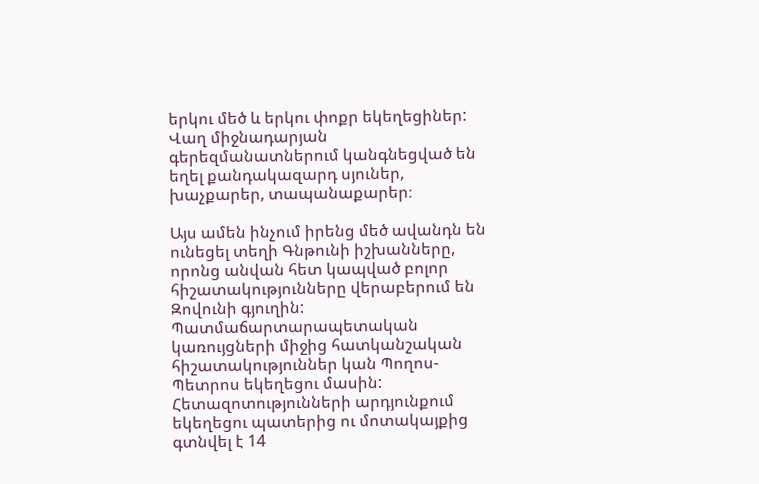երկու մեծ և երկու փոքր եկեղեցիներ: Վաղ միջնադարյան գերեզմանատներում կանգնեցված են եղել քանդակազարդ սյուներ, խաչքարեր, տապանաքարեր։

Այս ամեն ինչում իրենց մեծ ավանդն են ունեցել տեղի Գնթունի իշխանները, որոնց անվան հետ կապված բոլոր հիշատակությունները վերաբերում են Զովունի գյուղին:
Պատմաճարտարապետական կառույցների միջից հատկանշական հիշատակություններ կան Պողոս-Պետրոս եկեղեցու մասին: Հետազոտությունների արդյունքում եկեղեցու պատերից ու մոտակայքից գտնվել է 14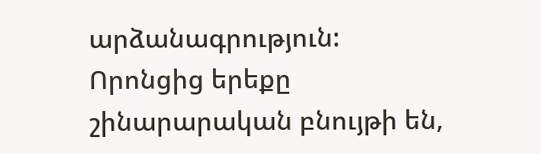արձանագրություն: Որոնցից երեքը շինարարական բնույթի են,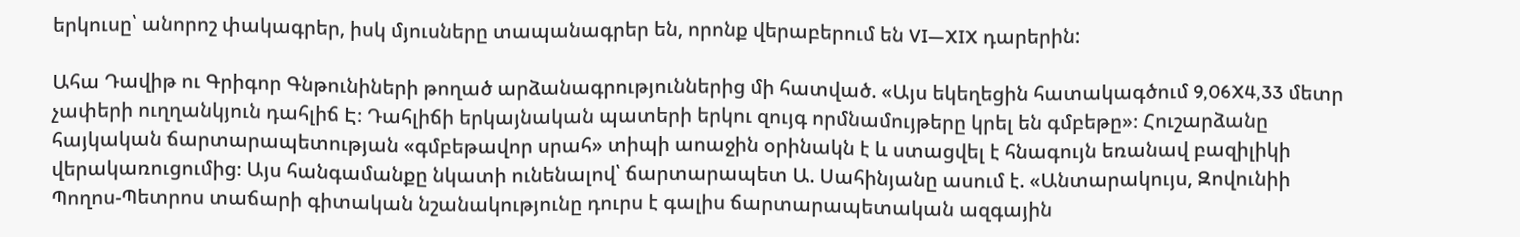երկուսը՝ անորոշ փակագրեր, իսկ մյուսները տապանագրեր են, որոնք վերաբերում են VI—XIX դարերին:

Ահա Դավիթ ու Գրիգոր Գնթունիների թողած արձանագրություններից մի հատված. «Այս եկեղեցին հատակագծում 9,06X4,33 մետր չափերի ուղղանկյուն դահլիճ Է։ Դահլիճի երկայնական պատերի երկու զույգ որմնամույթերը կրել են գմբեթը»։ Հուշարձանը հայկական ճարտարապետության «գմբեթավոր սրահ» տիպի աոաջին օրինակն է և ստացվել է հնագույն եռանավ բազիլիկի վերակառուցումից։ Այս հանգամանքը նկատի ունենալով՝ ճարտարապետ Ա. Սահինյանը ասում է. «Անտարակույս, Զովունիի Պողոս-Պետրոս տաճարի գիտական նշանակությունը դուրս է գալիս ճարտարապետական ազգային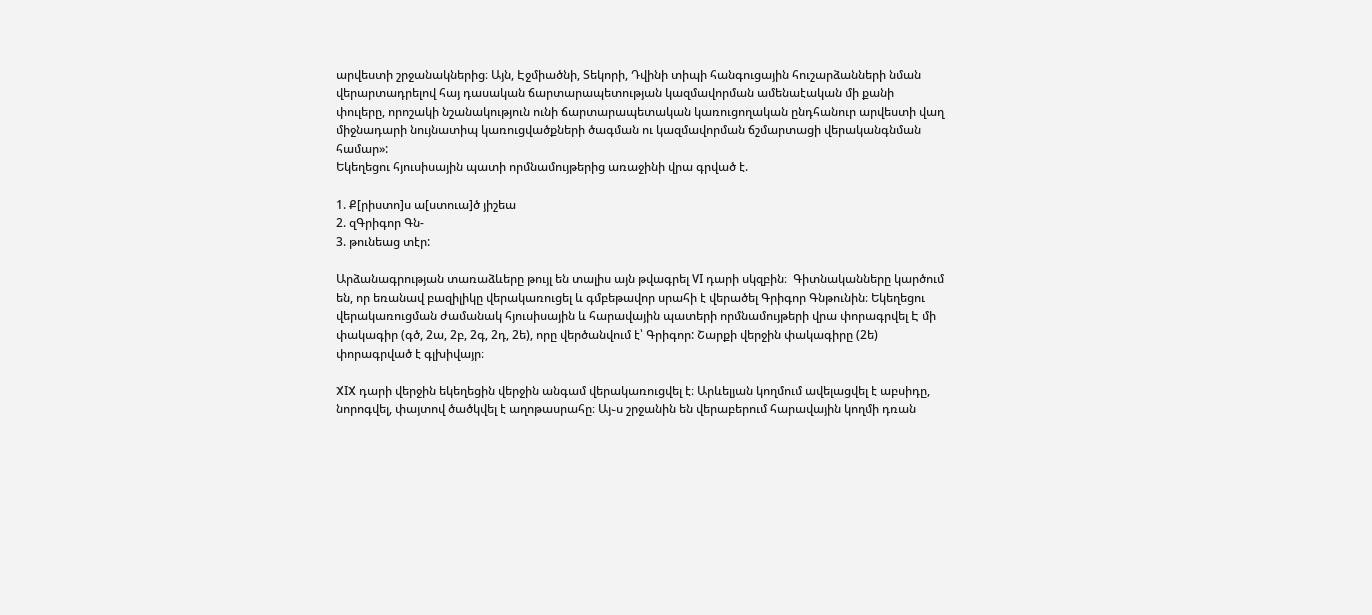արվեստի շրջանակներից։ Այն, Էջմիածնի, Տեկորի, Դվինի տիպի հանգուցային հուշարձանների նման վերարտադրելով հայ դասական ճարտարապետության կազմավորման ամենաէական մի քանի փուլերը, որոշակի նշանակություն ունի ճարտարապետական կառուցողական ընդհանուր արվեստի վաղ միջնադարի նույնատիպ կառուցվածքների ծագման ու կազմավորման ճշմարտացի վերականգնման համար»:
Եկեղեցու հյուսիսային պատի որմնամույթերից առաջինի վրա գրված է.

1. Ք[րիստո]ս ա[ստուա]ծ յիշեա
2. զԳրիգոր Գն-
3. թունեաց տէր:

Արձանագրության տառաձևերը թույլ են տալիս այն թվագրել VI դարի սկզբին։  Գիտնականները կարծում են, որ եռանավ բազիլիկը վերակառուցել և գմբեթավոր սրահի է վերածել Գրիգոր Գնթունին։ Եկեղեցու վերակառուցման ժամանակ հյուսիսային և հարավային պատերի որմնամույթերի վրա փորագրվել Է մի փակագիր (գծ, 2ա, 2բ, 2գ, 2դ, 2ե), որը վերծանվում է՝ Գրիգոր: Շարքի վերջին փակագիրը (2ե) փորագրված է գլխիվայր։

XIX դարի վերջին եկեղեցին վերջին անգամ վերակառուցվել է։ Արևելյան կողմում ավելացվել է աբսիդը, նորոգվել, փայտով ծածկվել է աղոթասրահը։ Այ֊ս շրջանին են վերաբերում հարավային կողմի դռան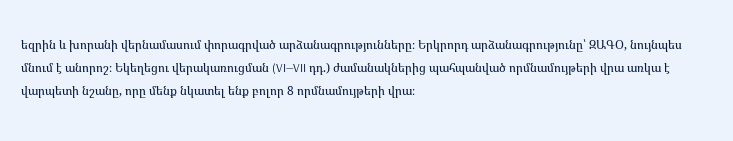եզրին և խորանի վերնամասում փորագրված արձանագրությունները։ Երկրորդ արձանագրությունը՝ ԶԱԳՕ, նույնպես մնում է անորոշ։ Եկեղեցու վերակառուցման (VI—VII դդ.) ժամանակներից պահպանված որմնամույթերի վրա առկա է վարպետի նշանը, որը մենք նկատել ենք բոլոր 8 որմնամույթերի վրա։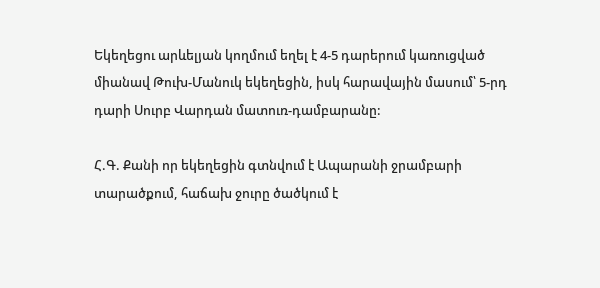Եկեղեցու արևելյան կողմում եղել է 4-5 դարերում կառուցված միանավ Թուխ-Մանուկ եկեղեցին, իսկ հարավային մասում՝ 5-րդ դարի Սուրբ Վարդան մատուռ-դամբարանը:

Հ.Գ. Քանի որ եկեղեցին գտնվում է Ապարանի ջրամբարի տարածքում, հաճախ ջուրը ծածկում է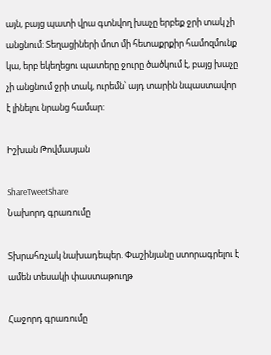այն, բայց պատի վրա գտնվող խաչը երբեք ջրի տակ չի անցնում: Տեղացիների մոտ մի հետաքրքիր համոզմունք կա, երբ եկեղեցու պատերը ջուրը ծածկում է, բայց խաչը չի անցնում ջրի տակ, ուրեմն՝ այդ տարին նպաստավոր է լինելու նրանց համար:

Իշխան Թովմասյան

ShareTweetShare
Նախորդ գրառումը

Տխրահռչակ նախադեպեր. Փաշինյանը ստորագրելու է ամեն տեսակի փաստաթուղթ

Հաջորդ գրառումը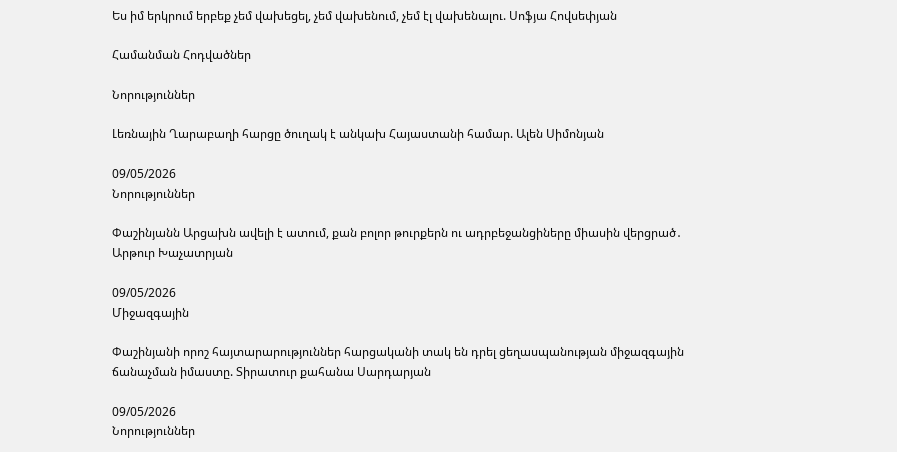Ես իմ երկրում երբեք չեմ վախեցել, չեմ վախենում, չեմ էլ վախենալու. Սոֆյա Հովսեփյան

Համանման Հոդվածներ

Նորություններ

Լեռնային Ղարաբաղի հարցը ծուղակ է անկախ Հայաստանի համար. Ալեն Սիմոնյան

09/05/2026
Նորություններ

Փաշինյանն Արցախն ավելի է ատում, քան բոլոր թուրքերն ու ադրբեջանցիները միասին վերցրած․ Արթուր Խաչատրյան

09/05/2026
Միջազգային

Փաշինյանի որոշ հայտարարություններ հարցականի տակ են դրել ցեղասպանության միջազգային ճանաչման իմաստը. Տիրատուր քահանա Սարդարյան

09/05/2026
Նորություններ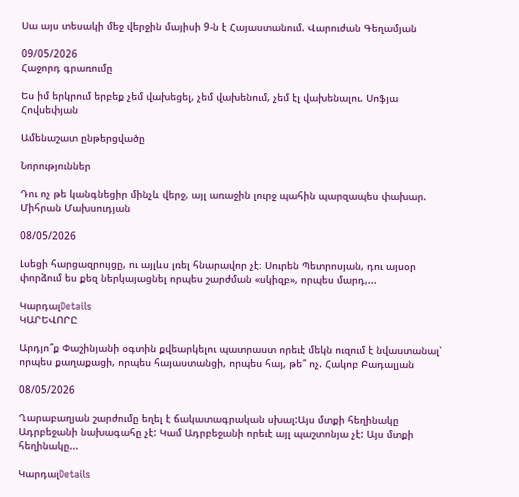Սա այս տեսակի մեջ վերջին մայիսի 9-ն է Հայաստանում. Վարուժան Գեղամյան

09/05/2026
Հաջորդ գրառումը

Ես իմ երկրում երբեք չեմ վախեցել, չեմ վախենում, չեմ էլ վախենալու. Սոֆյա Հովսեփյան

Ամենաշատ ընթերցվածը

Նորություններ

Դու ոչ թե կանգնեցիր մինչև վերջ, այլ առաջին լուրջ պահին պարզապես փախար. Միհրան Մախսուդյան

08/05/2026

Լսեցի հարցազրույցը, ու այլևս լռել հնարավոր չէ։ Սուրեն Պետրոսյան, դու այսօր փորձում ես քեզ ներկայացնել որպես շարժման «սկիզբ», որպես մարդ,...

ԿարդալDetails
ԿԱՐԵՎՈՐԸ

Արդյո՞ք Փաշինյանի օգտին քվեարկելու պատրաստ որեւէ մեկն ուզում է նվաստանալ՝ որպես քաղաքացի, որպես հայաստանցի, որպես հայ, թե՞ ոչ. Հակոբ Բադալյան

08/05/2026

Ղարաբաղյան շարժումը եղել է ճակատագրական սխալ:Այս մտքի հեղինակը Ադրբեջանի նախագահը չէ: Կամ Ադրբեջանի որեւէ այլ պաշտոնյա չէ: Այս մտքի հեղինակը...

ԿարդալDetails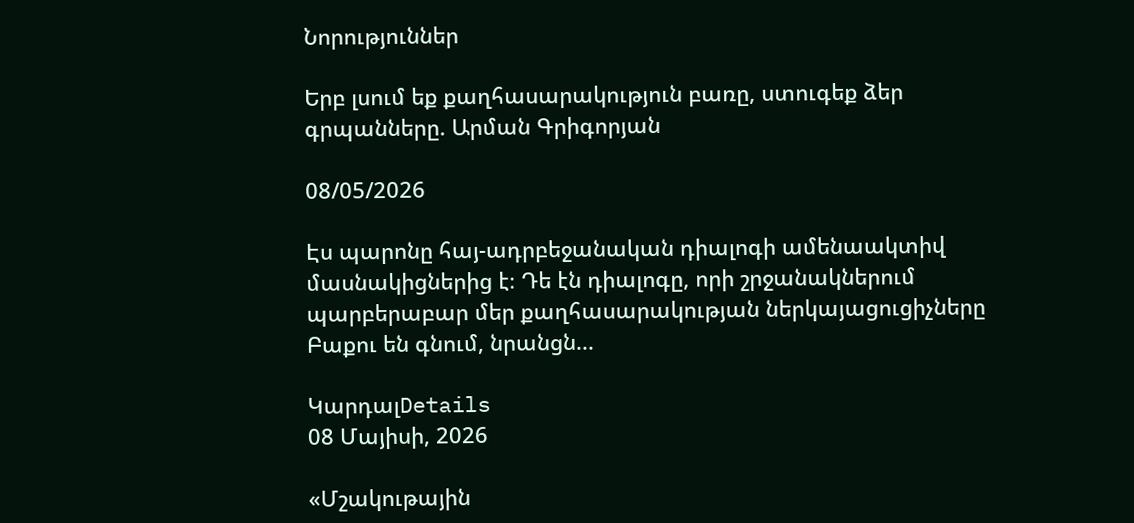Նորություններ

Երբ լսում եք քաղհասարակություն բառը, ստուգեք ձեր գրպանները. Արման Գրիգորյան

08/05/2026

Էս պարոնը հայ-ադրբեջանական դիալոգի ամենաակտիվ մասնակիցներից է։ Դե էն դիալոգը, որի շրջանակներում պարբերաբար մեր քաղհասարակության ներկայացուցիչները Բաքու են գնում, նրանցն...

ԿարդալDetails
08 Մայիսի, 2026

«Մշակութային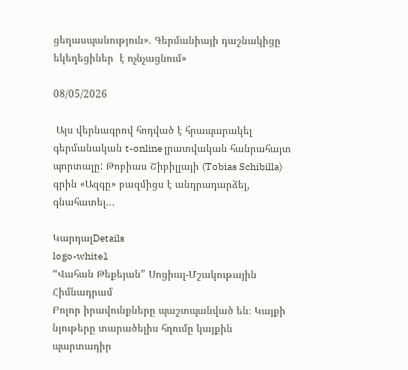ցեղասպանություն». Գերմանիայի դաշնակիցը եկեղեցիներ  է ոչնչացնում»

08/05/2026

 Այս վերնագրով հոդված է հրապարակել գերմանական t-online լրատվական հանրահայտ պորտալը: Թոբիաս Շիբիլլայի (Tobias Schibilla) գրին «Ազգը» բազմիցս է անդրադարձել, գնահատել...

ԿարդալDetails
logo-white1
“Վահան Թեքեյան” Սոցիալ-Մշակութային Հիմնադրամ
Բոլոր իրավունքները պաշտպանված են։ Կայքի նյութերը տարածելիս հղումը կայքին պարտադիր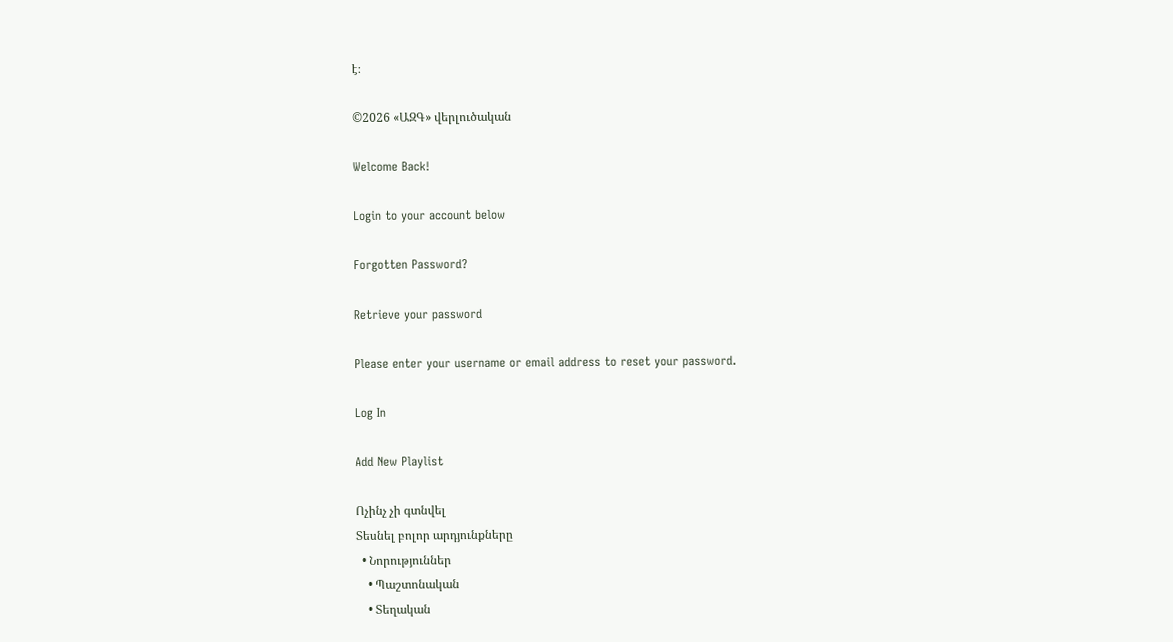է։

©2026 «ԱԶԳ» վերլուծական

Welcome Back!

Login to your account below

Forgotten Password?

Retrieve your password

Please enter your username or email address to reset your password.

Log In

Add New Playlist

Ոչինչ չի գտնվել
Տեսնել բոլոր արդյունքները
  • Նորություններ
    • Պաշտոնական
    • Տեղական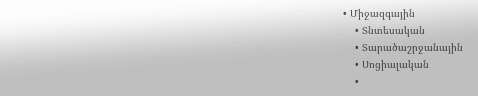• Միջազգային
    • Տնտեսական
    • Տարածաշրջանային
    • Սոցիալական
    •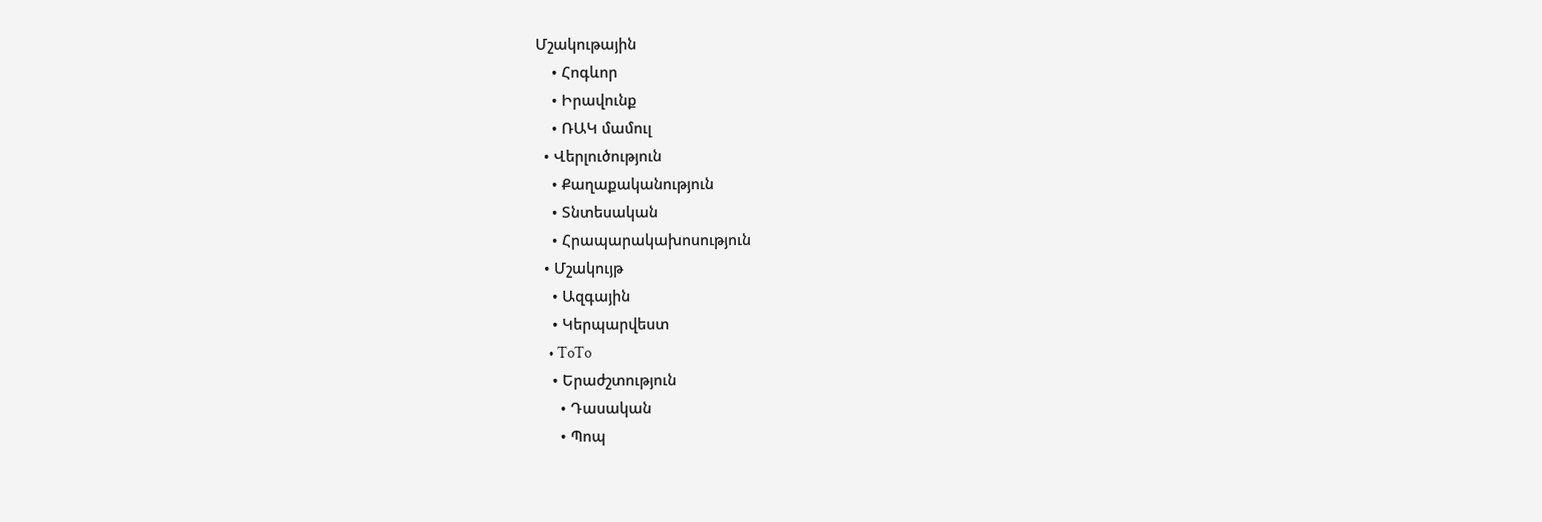Մշակութային
    • Հոգևոր
    • Իրավունք
    • ՌԱԿ մամուլ
  • Վերլուծություն
    • Քաղաքականություն
    • Տնտեսական
    • Հրապարակախոսություն
  • Մշակույթ
    • Ազգային
    • Կերպարվեստ
    • ToTo
    • Երաժշտություն
      • Դասական
      • Պոպ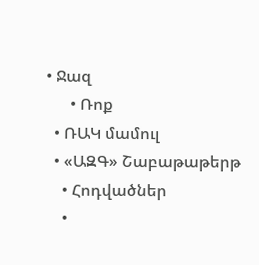• Ջազ
      • Ռոք
  • ՌԱԿ մամուլ
  • «ԱԶԳ» Շաբաթաթերթ
    • Հոդվածներ
    •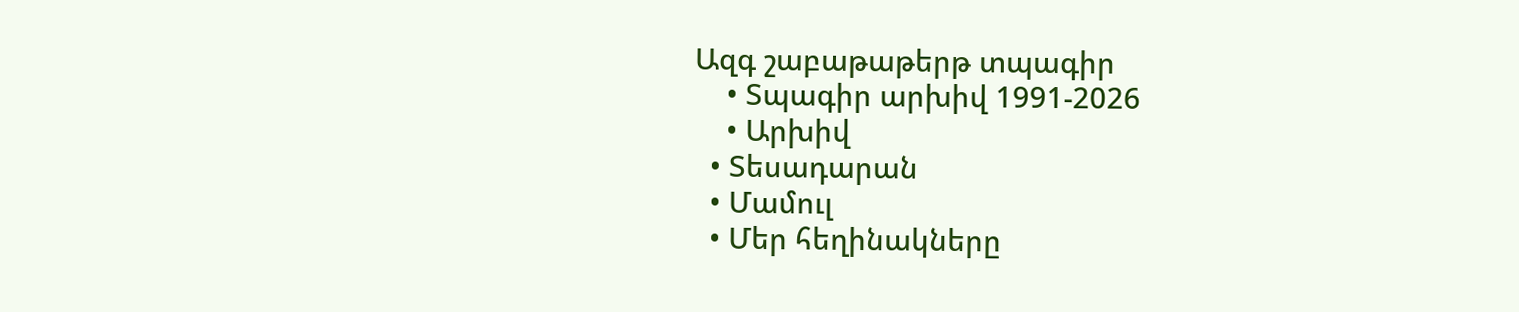Ազգ շաբաթաթերթ տպագիր
    • Տպագիր արխիվ 1991-2026
    • Արխիվ
  • Տեսադարան
  • Մամուլ
  • Մեր հեղինակները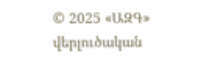© 2025 «ԱԶԳ» վերլուծական